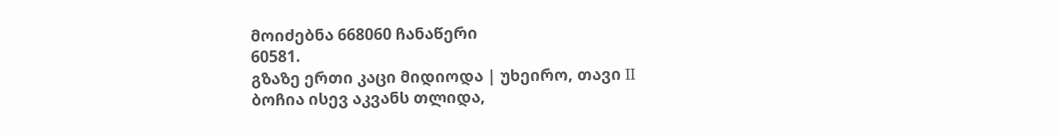მოიძებნა 668060 ჩანაწერი
60581.
გზაზე ერთი კაცი მიდიოდა | უხეირო, თავი II
ბოჩია ისევ აკვანს თლიდა,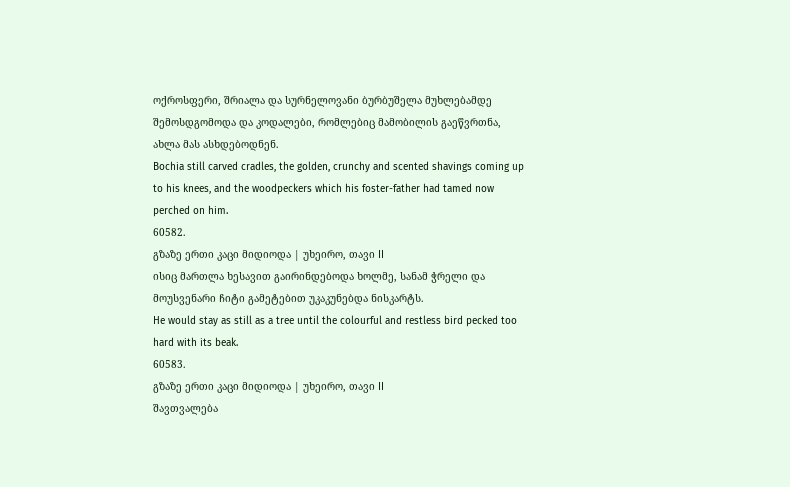ოქროსფერი, შრიალა და სურნელოვანი ბურბუშელა მუხლებამდე შემოსდგომოდა და კოდალები, რომლებიც მამობილის გაეწვრთნა, ახლა მას ასხდებოდნენ.
Bochia still carved cradles, the golden, crunchy and scented shavings coming up to his knees, and the woodpeckers which his foster-father had tamed now perched on him.
60582.
გზაზე ერთი კაცი მიდიოდა | უხეირო, თავი II
ისიც მართლა ხესავით გაირინდებოდა ხოლმე, სანამ ჭრელი და მოუსვენარი ჩიტი გამეტებით უკაკუნებდა ნისკარტს.
He would stay as still as a tree until the colourful and restless bird pecked too hard with its beak.
60583.
გზაზე ერთი კაცი მიდიოდა | უხეირო, თავი II
შავთვალება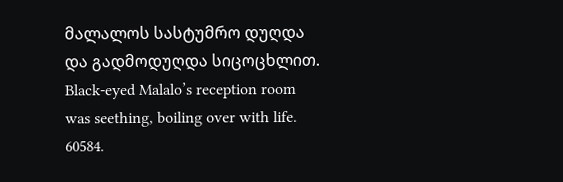მალალოს სასტუმრო დუღდა და გადმოდუღდა სიცოცხლით.
Black-eyed Malalo’s reception room was seething, boiling over with life.
60584.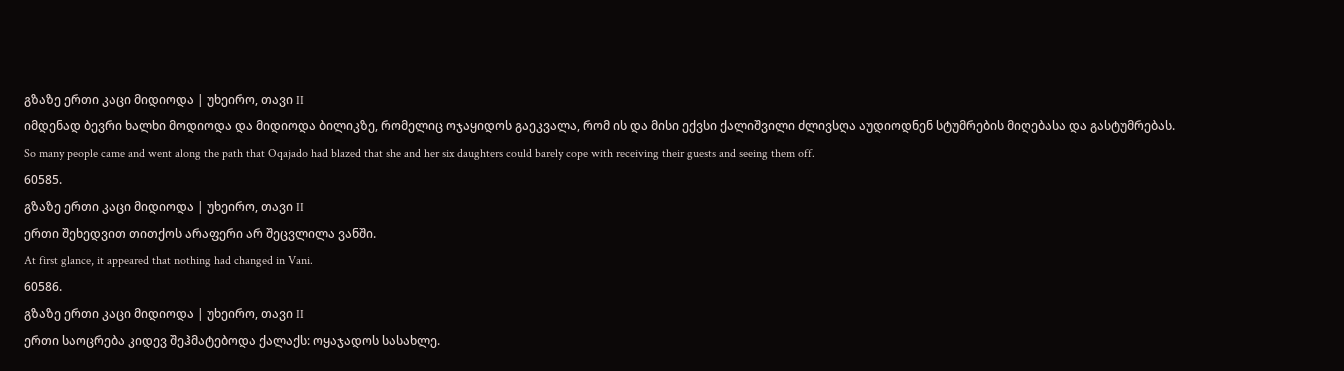გზაზე ერთი კაცი მიდიოდა | უხეირო, თავი II
იმდენად ბევრი ხალხი მოდიოდა და მიდიოდა ბილიკზე, რომელიც ოჯაყიდოს გაეკვალა, რომ ის და მისი ექვსი ქალიშვილი ძლივსღა აუდიოდნენ სტუმრების მიღებასა და გასტუმრებას.
So many people came and went along the path that Oqajado had blazed that she and her six daughters could barely cope with receiving their guests and seeing them off.
60585.
გზაზე ერთი კაცი მიდიოდა | უხეირო, თავი II
ერთი შეხედვით თითქოს არაფერი არ შეცვლილა ვანში.
At first glance, it appeared that nothing had changed in Vani.
60586.
გზაზე ერთი კაცი მიდიოდა | უხეირო, თავი II
ერთი საოცრება კიდევ შეჰმატებოდა ქალაქს: ოყაჯადოს სასახლე.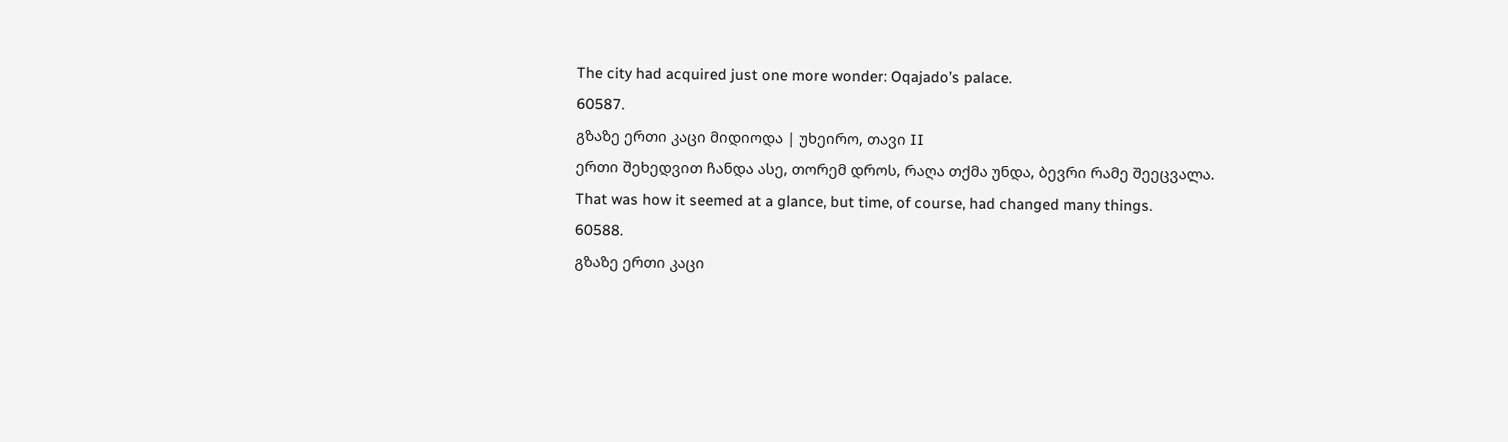The city had acquired just one more wonder: Oqajado’s palace.
60587.
გზაზე ერთი კაცი მიდიოდა | უხეირო, თავი II
ერთი შეხედვით ჩანდა ასე, თორემ დროს, რაღა თქმა უნდა, ბევრი რამე შეეცვალა.
That was how it seemed at a glance, but time, of course, had changed many things.
60588.
გზაზე ერთი კაცი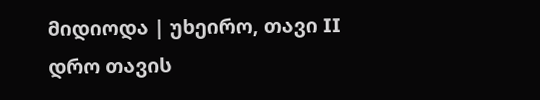მიდიოდა | უხეირო, თავი II
დრო თავის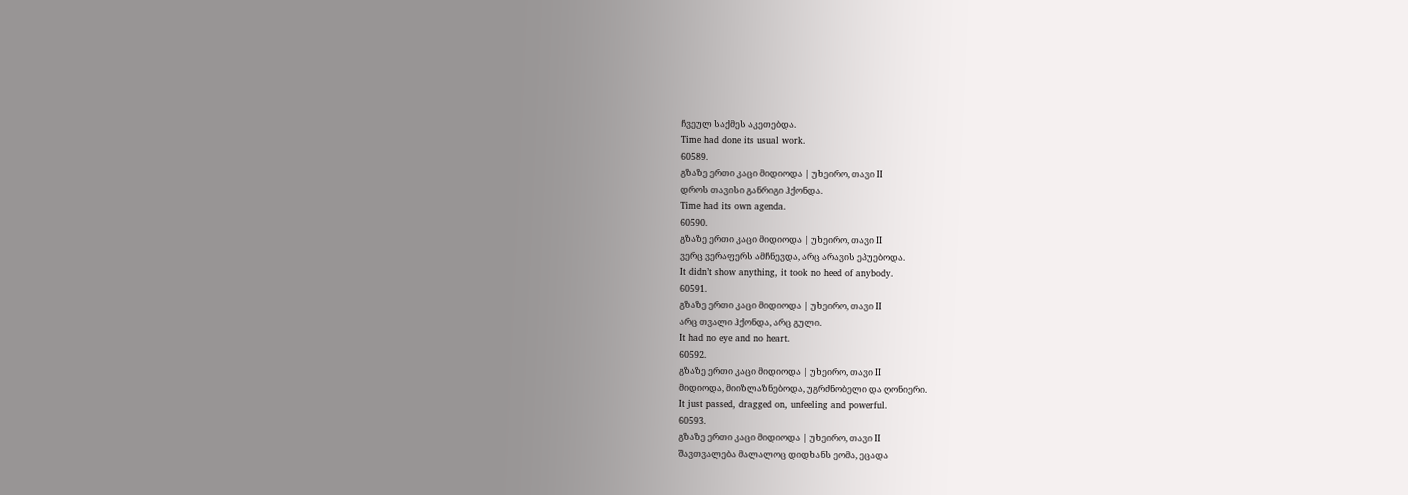ჩვეულ საქმეს აკეთებდა.
Time had done its usual work.
60589.
გზაზე ერთი კაცი მიდიოდა | უხეირო, თავი II
დროს თავისი განრიგი ჰქონდა.
Time had its own agenda.
60590.
გზაზე ერთი კაცი მიდიოდა | უხეირო, თავი II
ვერც ვერაფერს ამჩნევდა, არც არავის ეპუებოდა.
It didn’t show anything, it took no heed of anybody.
60591.
გზაზე ერთი კაცი მიდიოდა | უხეირო, თავი II
არც თვალი ჰქონდა, არც გული.
It had no eye and no heart.
60592.
გზაზე ერთი კაცი მიდიოდა | უხეირო, თავი II
მიდიოდა, მიიზლაზნებოდა, უგრძნობელი და ღონიერი.
It just passed, dragged on, unfeeling and powerful.
60593.
გზაზე ერთი კაცი მიდიოდა | უხეირო, თავი II
შავთვალება მალალოც დიდხანს ეომა, ეცადა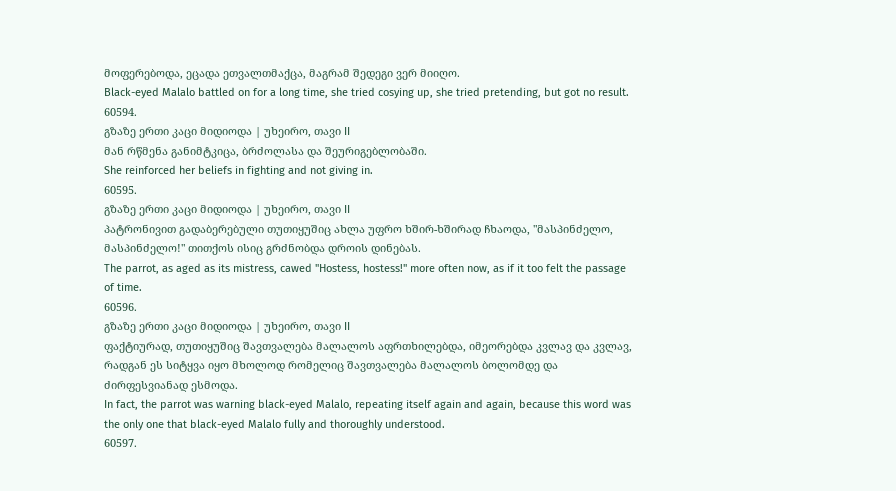მოფერებოდა, ეცადა ეთვალთმაქცა, მაგრამ შედეგი ვერ მიიღო.
Black-eyed Malalo battled on for a long time, she tried cosying up, she tried pretending, but got no result.
60594.
გზაზე ერთი კაცი მიდიოდა | უხეირო, თავი II
მან რწმენა განიმტკიცა, ბრძოლასა და შეურიგებლობაში.
She reinforced her beliefs in fighting and not giving in.
60595.
გზაზე ერთი კაცი მიდიოდა | უხეირო, თავი II
პატრონივით გადაბერებული თუთიყუშიც ახლა უფრო ხშირ-ხშირად ჩხაოდა, "მასპინძელო, მასპინძელო!" თითქოს ისიც გრძნობდა დროის დინებას.
The parrot, as aged as its mistress, cawed "Hostess, hostess!" more often now, as if it too felt the passage of time.
60596.
გზაზე ერთი კაცი მიდიოდა | უხეირო, თავი II
ფაქტიურად, თუთიყუშიც შავთვალება მალალოს აფრთხილებდა, იმეორებდა კვლავ და კვლავ, რადგან ეს სიტყვა იყო მხოლოდ რომელიც შავთვალება მალალოს ბოლომდე და ძირფესვიანად ესმოდა.
In fact, the parrot was warning black-eyed Malalo, repeating itself again and again, because this word was the only one that black-eyed Malalo fully and thoroughly understood.
60597.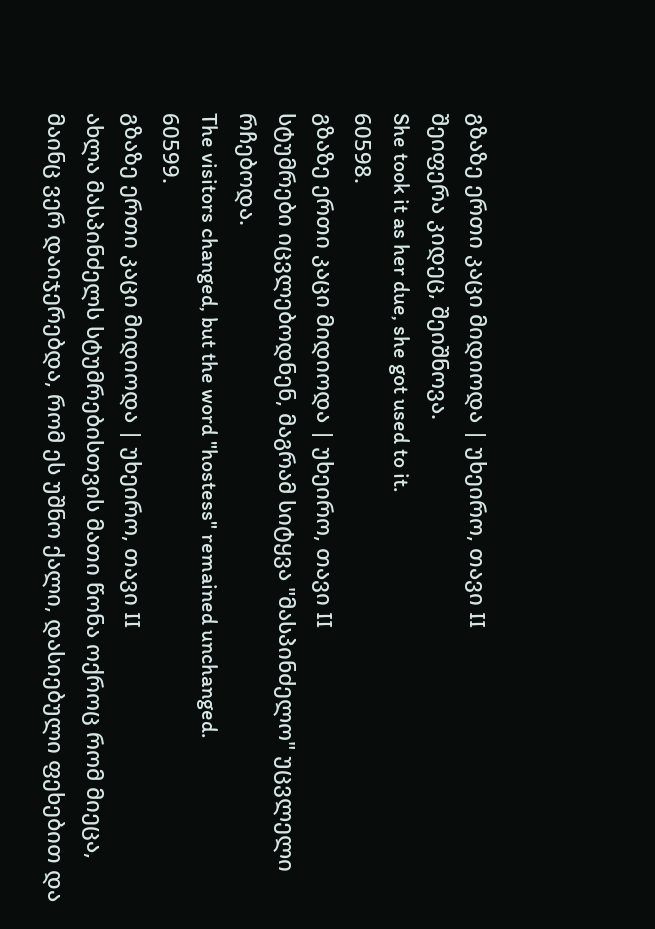გზაზე ერთი კაცი მიდიოდა | უხეირო, თავი II
შეიფერა კიდეც, შეიშნოვა.
She took it as her due, she got used to it.
60598.
გზაზე ერთი კაცი მიდიოდა | უხეირო, თავი II
სტუმრები იცვლებოდნენ, მაგრამ სიტყვა "მასპინძელო" უცვლელი რჩებოდა.
The visitors changed, but the word "hostess" remained unchanged.
60599.
გზაზე ერთი კაცი მიდიოდა | უხეირო, თავი II
ახლა მასპინძელს სტუმრებისთვის მათი წონა ოქროც რომ მიეცა, მაინც ვერ დაიჯერებდა, რომ ეს უშნო ქალი, დასიებული ფეხებით და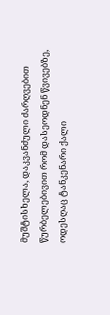მუშტისხელა, დაკვანძული ძარღვებით წურბელებივით რომ დასეოდნენ წვივებზე, ოდესღაც ტანკენარი ქალი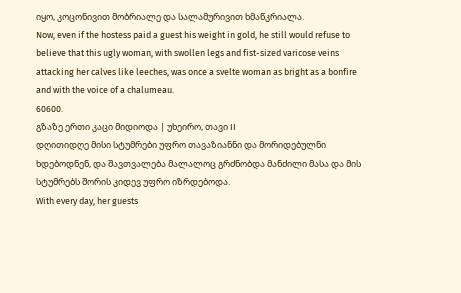იყო, კოცონივით მობრიალე და სალამურივით ხმაწკრიალა.
Now, even if the hostess paid a guest his weight in gold, he still would refuse to believe that this ugly woman, with swollen legs and fist-sized varicose veins attacking her calves like leeches, was once a svelte woman as bright as a bonfire and with the voice of a chalumeau.
60600.
გზაზე ერთი კაცი მიდიოდა | უხეირო, თავი II
დღითიდღე მისი სტუმრები უფრო თავაზიანნი და მორიდებულნი ხდებოდნენ, და შავთვალება მალალოც გრძნობდა მანძილი მასა და მის სტუმრებს შორის კიდევ უფრო იზრდებოდა.
With every day, her guests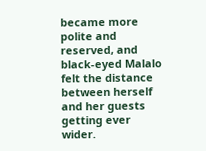became more polite and reserved, and black-eyed Malalo felt the distance between herself and her guests getting ever wider.